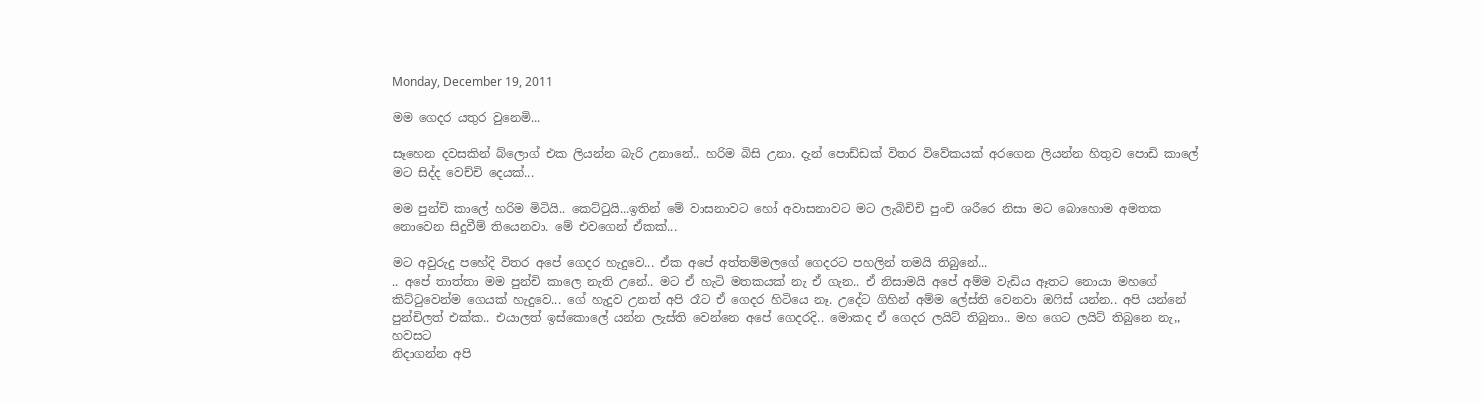Monday, December 19, 2011

මම ගෙදර යතුර වුනෙමි...

සෑහෙන දවසකින් බ්ලොග් එක ලියන්න බැරි උනානේ.. හරිම බිසි උනා. දැන් පොඩ්ඩක් විතර විවේකයක් අරගෙන ලියන්න හිතුව පොඩි කාලේ මට සිද්ද වෙච්චි දෙයක්...

මම පුන්චි කාලේ හරිම මිටියි.. කෙට්‍ටුයි...ඉතින් මේ වාසනාවට හෝ අවාසනාවට මට ලැබිචිචි පුංචි ශරීරෙ නිසා මට බොහොම අමතක නොවෙන සිදුවීම් තියෙනවා. මේ එවගෙන් ඒකක්...

මට අවුරුදු පහේදි විතර අපේ ගෙදර හැදුවෙ... ඒක අපේ අත්තම්මලගේ ගෙදරට පහලින් තමයි තිබුනේ...
.. අපේ තාත්තා මම පුන්චි කාලෙ නැති උනේ.. මට ඒ හැටි මතකයක් නැ ඒ ගැන.. ඒ නිසාමයි අපේ අම්ම වැඩිය ඈතට නොයා මහගේ කිට්‍ටුවෙන්ම ගෙයක් හැදුවෙ... ගේ හැදුව උනත් අපි රෑට ඒ ගෙදර හිටියෙ නෑ. උදේට ගිහින් අම්ම ලේස්ති වෙනවා ඔ‍ෆිස් යන්න.. අපි යන්නේ පුන්චිලත් එක්ක.. එයාලත් ඉස්කොලේ යන්න ලැස්ති වෙන්නෙ අපේ ගෙදරදි.. මොකද ඒ ගෙදර ලයිට් තිබුනා.. මහ ගෙට ලයිට් තිබුනෙ නැ,, හවසට
නිදාගන්න අපි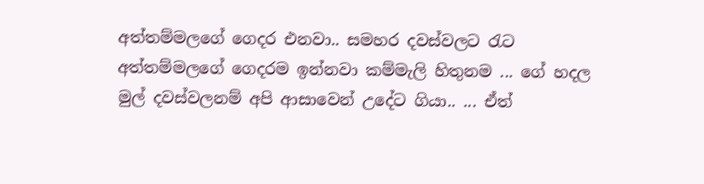අත්තම්මලගේ ගෙදර එනවා.. සමහර දවස්වලට රැට අත්තම්මලගේ ගෙදරම ඉන්නවා කම්මැලි හිතුනම ... ගේ හදල මුල් දවස්වලනම් අපි ආසාවෙන් උදේට ගියා.. ... ඒත්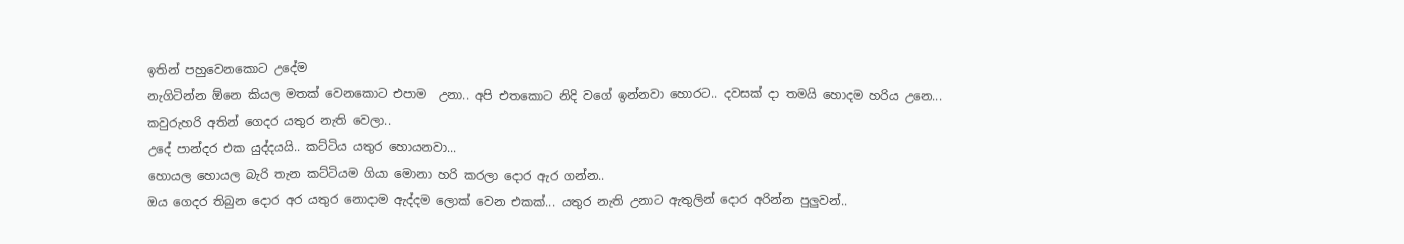ඉතින් පහුවෙනකොට උදේම
නැගිටින්න ඕනෙ කියල මතක් වෙනකොට එපාම  උනා.. අපි එතකොට නිදි වගේ ඉන්නවා හොරට.. දවසක් දා තමයි හොදම හරිය උනෙ... කවුරුහරි අතින් ගෙදර යතුර නැති වෙලා..
උදේ පාන්දර එක යුද්දයයි.. කට්ටිය යතුර හොයනවා...
හොයල හොයල බැරි තැන කට්ටියම ගියා මොනා හරි කරලා දොර ඇර ගන්න..
ඔය ගෙදර තිබුන දොර අර යතුර නොදාම ඇද්දම ලොක් වෙන එකක්... යතුර නැති උනාට ඇතුලින් දොර අරින්න පුලුවන්..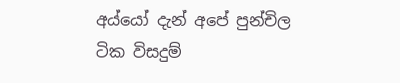අය්යෝ දැන් අපේ පුන්චිල
ටික විසදුම්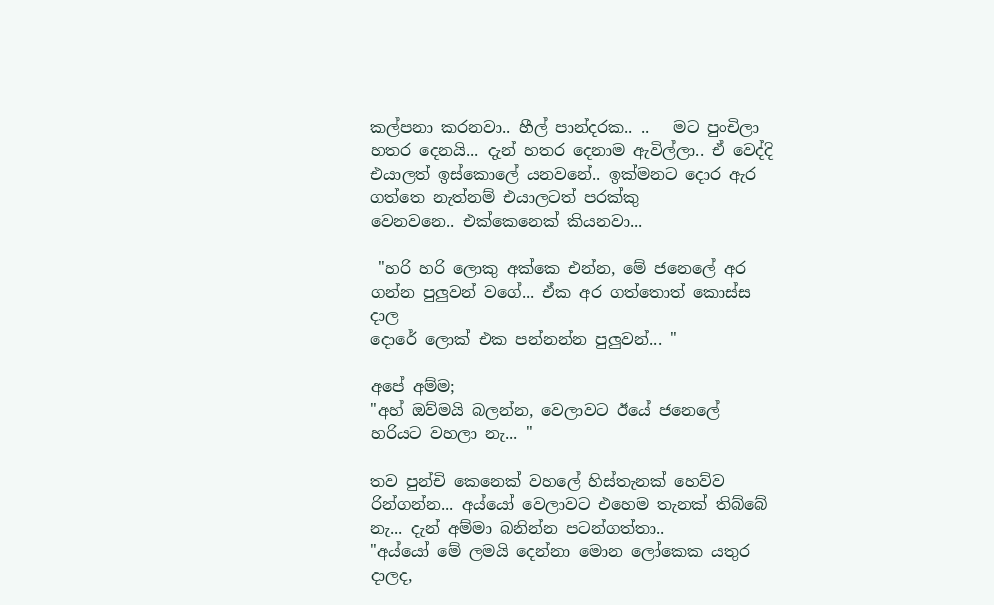කල්පනා කරනවා.. හීල් පාන්දරක.. ..   මට පුංචිලා හතර දෙනයි... දැන් හතර දෙනාම ඇවිල්ලා.. ඒ වෙද්දි එයාලත් ඉස්කොලේ යනවනේ.. ඉක්මනට දොර ඇර ගත්තෙ නැත්නම් එයාලටත් පරක්කු
වෙනවනෙ.. එක්කෙනෙක් කියනවා...

 "හරි හරි ලොකු අක්කෙ එන්න, මේ ජනෙලේ අර ගන්න පුලුවන් වගේ... ඒක අර ගත්තොත් කොස්ස දාල
දොරේ ලොක් එක පන්නන්න පුලුවන්... "

අපේ අම්ම;
"අහ් ඔව්මයි බලන්න, වෙලාවට ඊයේ ජනෙලේ හරියට වහලා නැ... "

තව පුන්චි කෙනෙක් වහලේ හිස්තැනක් හෙව්ව රින්ගන්න... අය්යෝ වෙලාවට එහෙම තැනක් තිබ්බේ නැ... දැන් අම්මා බනින්න පටන්ගත්තා..
"අය්යෝ මේ ලමයි දෙන්නා මොන ලෝකෙක යතුර දාලද,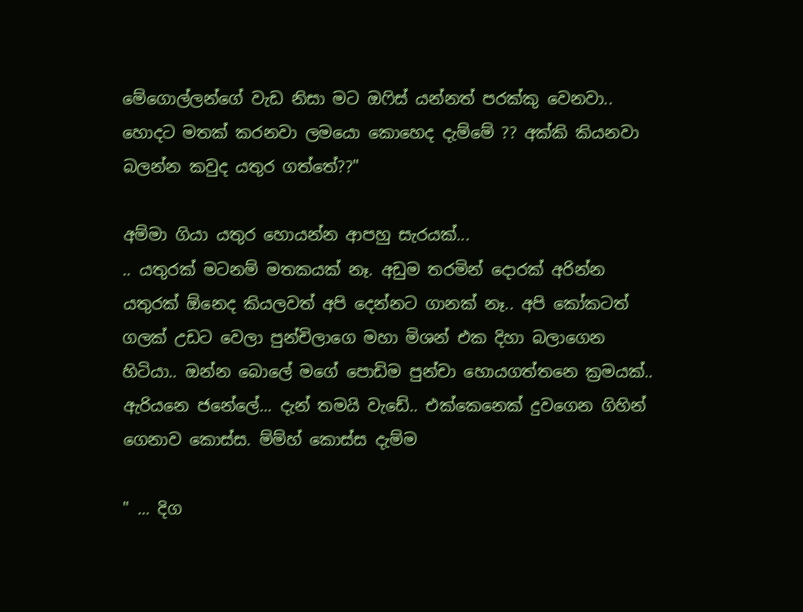මේගොල්ලන්ගේ වැඩ නිසා මට ඔ‍ෆිස් යන්නත් පරක්කු වෙනවා.. හොදට මතක් කරනවා ලමයො කොහෙද දැම්මේ ?? අක්කි කියනවා බලන්න කවුද යතුර ගත්තේ??"

අම්මා ගියා යතුර හොයන්න ආපහු සැරයක්...
.. යතුරක් මටනම් මතකයක් නෑ. අඩුම තරමින් දොරක් අරින්න යතුරක් ඕනෙද කියලවත් අපි දෙන්නට ගානක් නෑ.. අපි කෝකටත් ගලක් උඩට වෙලා පුන්චිලාගෙ මහා මිශන් එක දිහා බලාගෙන හිටියා.. ඔන්න බොලේ මගේ පොඩිම පුන්චා හොයගත්තනෙ ක්‍රමයක්.. ඇරියනෙ ජනේලේ... දැන් තමයි වැඩේ.. එක්කෙනෙක් දුවගෙන ගිහින් ගෙනාව කොස්ස. ම්ම්හ් කොස්ස දැම්ම

" ... දිග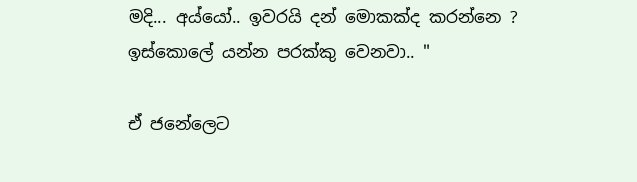මදි... අය්යෝ.. ඉවරයි දන් මොකක්ද කරන්නෙ ? ඉස්කොලේ යන්න පරක්කු වෙනවා.. "

ඒ ජනේලෙට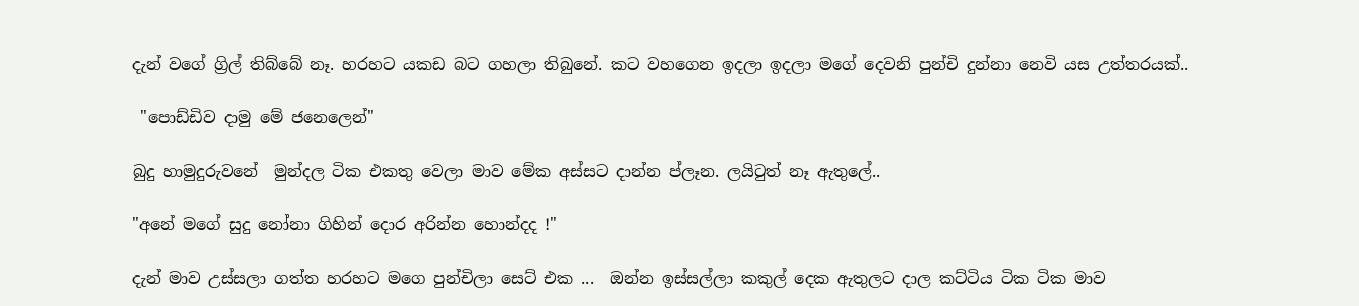දැන් වගේ ග්‍රිල් තිබ්බේ නෑ. හරහට යකඩ බට ගහලා තිබුනේ. කට වහගෙන ඉදලා ඉදලා මගේ දෙවනි පුන්චි දුන්නා නෙවි යස උත්තරයක්..

 "පොඩ්ඩිව දාමු මේ ජනෙලෙන්"

බුදු හාමුදුරුවනේ  මුන්දල ටික එකතු වෙලා මාව මේක අස්සට දාන්න ප්ලෑන. ලයි‍ටුත් නෑ ඇතුලේ..

"අනේ මගේ සුදු නෝනා ගිහින් දොර අරින්න හොන්දද !"

දැන් මාව උස්සලා ගත්ත හරහට මගෙ පුන්චිලා සෙට් එක ...  ඔන්න ඉස්සල්ලා කකුල් දෙක ඇතුලට දාල කට්ටිය ටික ටික මාව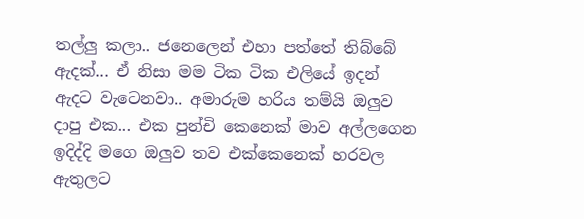තල්ලු කලා.. ජනෙලෙන් එහා පත්තේ තිබ්බේ ඇදක්... ඒ නිසා මම ටික ටික එලියේ ඉදන් ඇදට වැටෙනවා.. අමාරුම හරිය තම්යි ඔලුව දාපු එක... එක පුන්චි කෙනෙක් මාව අල්ලගෙන ඉදිද්දි මගෙ ඔලුව තව එක්කෙනෙක් හරවල ඇතුලට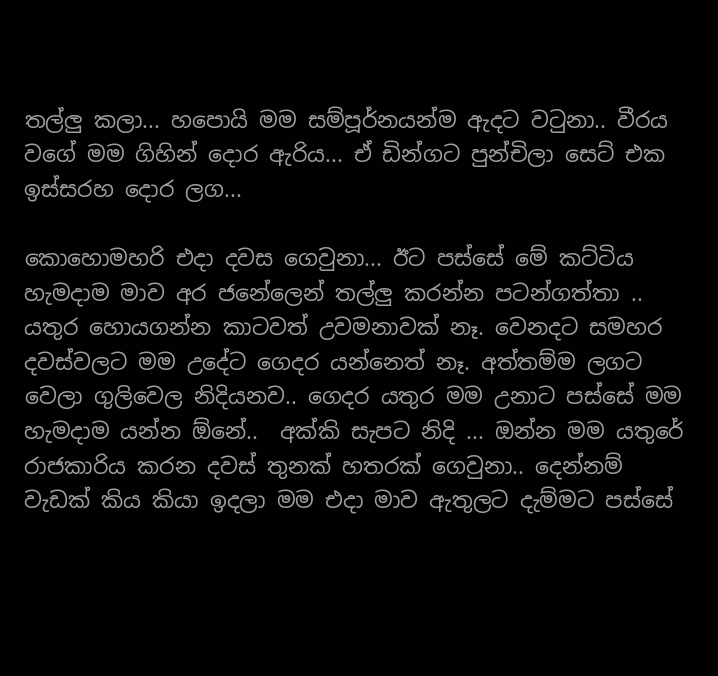තල්ලු කලා... හපොයි මම සම්පූර්නයන්ම ඇදට ව‍ටුනා.. වීරය වගේ මම ගිහින් දොර ඇරිය... ඒ ඩින්ගට පුන්චිලා සෙට් එක ඉස්සරහ දොර ලග...

කොහොමහරි එදා දවස ගෙවුනා... ඊට පස්සේ මේ කට්ටිය හැමදාම මාව අර ජනේලෙන් තල්ලු කරන්න පටන්ගත්තා .. යතුර හොයගන්න කාටවත් උවමනාවක් නෑ. වෙනදට සමහර දවස්වලට මම උදේට ගෙදර යන්නෙත් නෑ. අත්තම්ම ලගට වෙලා ගුලිවෙල නිදියනව.. ගෙදර යතුර මම උනාට පස්සේ මම හැමදාම යන්න ඕනේ..  අක්කි සැපට නිදි ... ඔන්න මම යතුරේ රාජකාරිය කරන දවස් තුනක් හතරක් ගෙවුනා.. දෙන්නම් වැඩක් කිය කියා ඉදලා මම එදා මාව ඇතුලට දැම්මට පස්සේ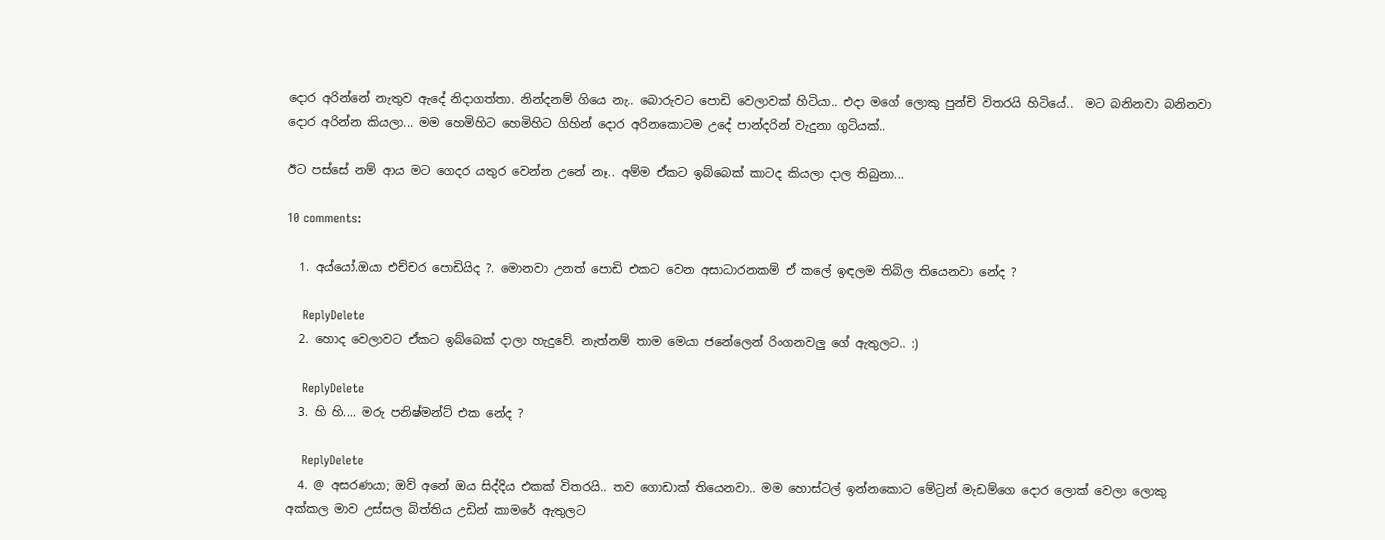දොර අරින්නේ නැතුව ඇදේ නිදාගත්තා. නින්දනම් ගියෙ නැ.. බොරුවට පොඩි වෙලාවක් හිටියා.. එදා මගේ ලොකු පුන්චි විතරයි හිටියේ..  මට බනිනවා බනිනවා දොර අරින්න කියලා... මම හෙමිහිට හෙමිහිට ගිහින් දොර අරිනකොටම උදේ පාන්දරින් වැදුනා ගුටියක්..

ඊට පස්සේ නම් ආය මට ගෙදර යතුර වෙන්න උනේ නෑ.. අම්ම ඒකට ඉබ්බෙක් කාටද කියලා දාල තිබුනා...

10 comments:

  1. අය්යෝ.ඔයා එච්චර පොඩියිද ?. මොනවා උනත් පොඩි එකට වෙන අසාධාරනකම් ඒ කලේ ඉඳලම තිබිල තියෙනවා නේද ?

    ReplyDelete
  2. හොද වෙලාවට ඒකට ඉබ්බෙක් දාලා හැදුවේ. නැත්නම් තාම මෙයා ජනේලෙන් රිංගනවලු ගේ ඇතුලට.. :)

    ReplyDelete
  3. හි හි.... මරු පනිෂ්මන්ට් එක නේද ?

    ReplyDelete
  4. @ අසරණයා; ඔව් අනේ ඔය සිද්දිය එකක් විතරයි.. තව ගොඩාක් තියෙනවා.. මම හොස්ටල් ඉන්නකොට මේට්‍රන් මැඩම්ගෙ දොර ලොක් වෙලා ලොකු අක්කල මාව උස්සල බිත්තිය උඩින් කාමරේ ඇතුලට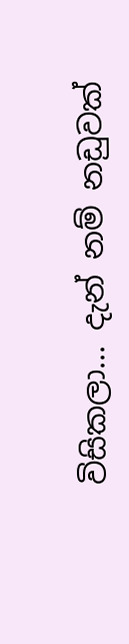විසිකලා... දැන් නම් නඩුවක්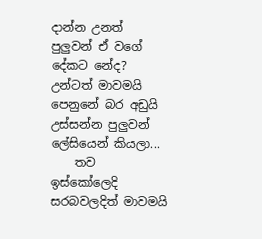දාන්න උනත් පුලුවන් ඒ වගේ දේකට නේද? උන්ටත් මාවමයි පෙනුනේ බර අඩුයි උස්සන්න පුලුවන් ලේසියෙන් කියලා...
    තව ඉස්කෝලෙදි සරබවලදිත් මාවමයි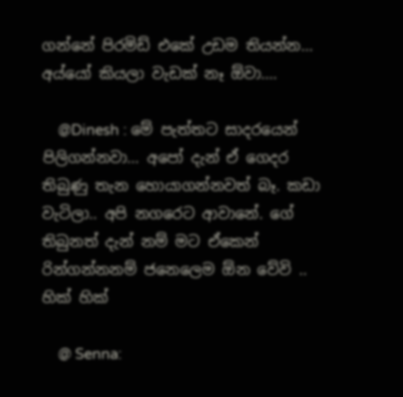ගන්නේ පිරමිඩ් එකේ උඩම තියන්න... අය්යෝ කියලා වැඩක් නෑ ඕවා....

    @Dinesh : මේ පැත්තට සාදරයෙන් පිලිගන්නවා... අපෝ දැන් ඒ ගෙදර තිබුණු තැන හොයාගන්නවත් බෑ. කඩා වැටිලා.. අපි නගරෙට ආවානේ. ගේ තිබුනත් දැන් නම් මට ඒකෙන් රින්ගන්නනම් ජනෙලෙම ඕන වේවි .. හික් හික්

    @ Senna: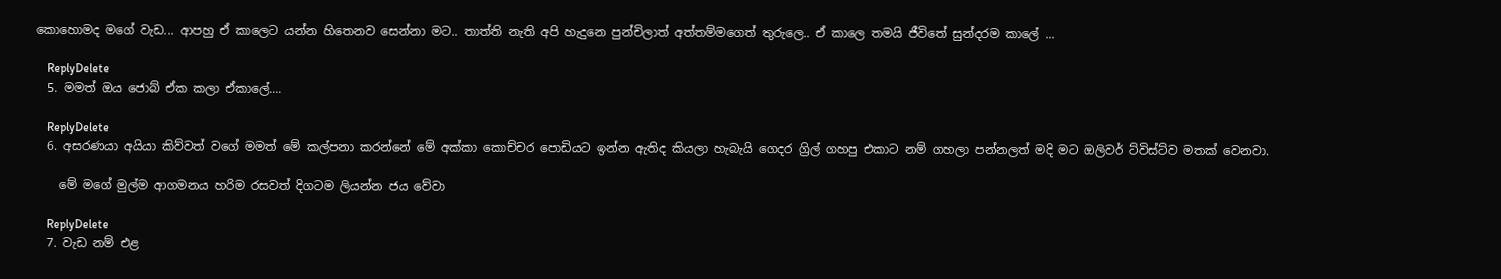කොහොමද මගේ වැඩ... ආපහු ඒ කාලෙට යන්න හිතෙනව සෙන්නා මට.. තාත්ති නැති අපි හැදුනෙ පුන්චිලාත් අත්තම්මගෙත් තුරුලෙ.. ඒ කාලෙ තමයි ජීවිතේ සුන්දරම කාලේ ...

    ReplyDelete
  5. මමත් ඔය ජොබ් ඒක කලා ඒකාලේ....

    ReplyDelete
  6. අසරණයා අයියා කිව්වත් වගේ මමත් මේ කල්පනා කරන්නේ මේ අක්කා කොච්චර පොඩියට ඉන්න ඇතිද කියලා හැබැයි ගෙදර ග්‍රිල් ගහපු එකාට නම් ගහලා පන්නලත් මදි මට ඔලිවර් ට්විස්ට්ව මතක් වෙනවා.

    මේ මගේ මුල්ම ආගමනය හරිම රසවත් දිගටම ලියන්න ජය වේවා

    ReplyDelete
  7. වැඩ නම් එළ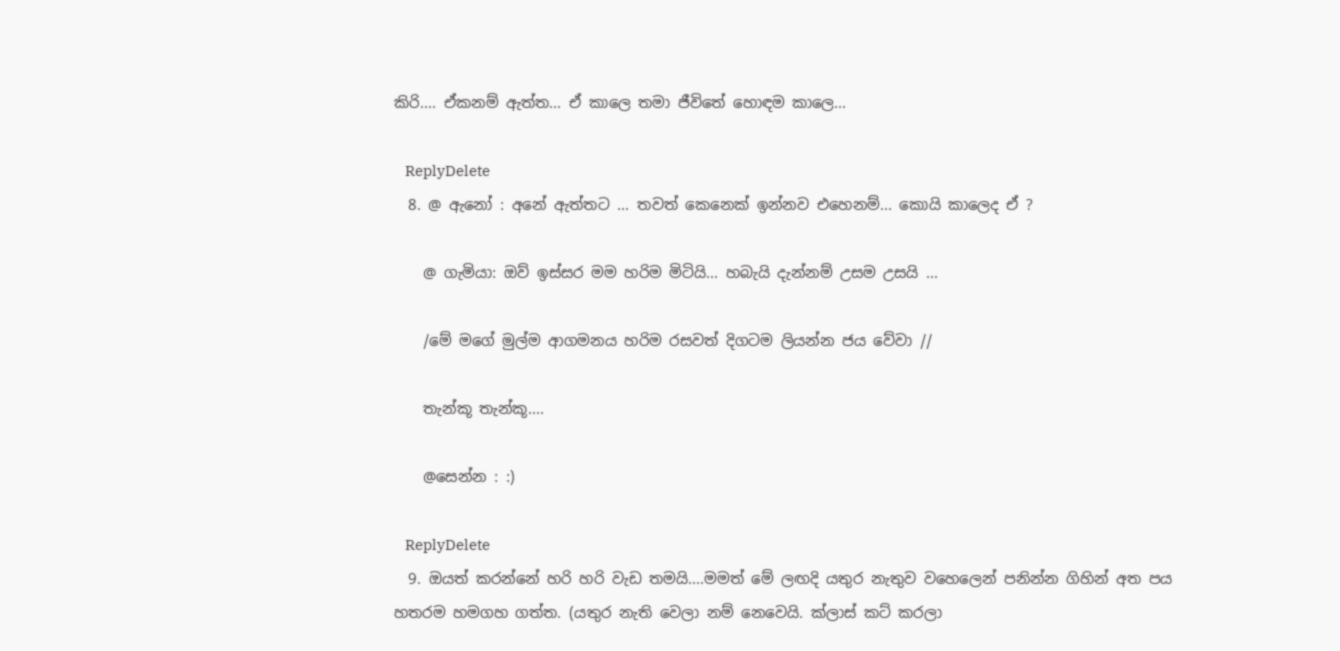කිරි.... ඒකනම් ඇත්ත... ඒ කාලෙ තමා ජීවිතේ හොඳම කාලෙ...

    ReplyDelete
  8. @ ඇනෝ : අනේ ඇත්තට ... තවත් කෙනෙක් ඉන්නව එහෙනම්... කොයි කාලෙද ඒ ?

    @ ගැමියා: ඔව් ඉස්සර මම හරිම මිටියි... හබැයි දැන්නම් උසම උසයි ...

    /මේ මගේ මුල්ම ආගමනය හරිම රසවත් දිගටම ලියන්න ජය වේවා //

    තැන්කූ තැන්කූ....

    @සෙන්න : :)

    ReplyDelete
  9. ඔයත් කරන්නේ හරි හරි වැඩ තමයි....මමත් මේ ලඟදි යතුර නැතුව වහෙලෙන් පනින්න ගිහින් අත පය හතරම හමගහ ගත්ත. (යතුර නැති වෙලා නම් නෙවෙයි. ක්ලාස් කට් කරලා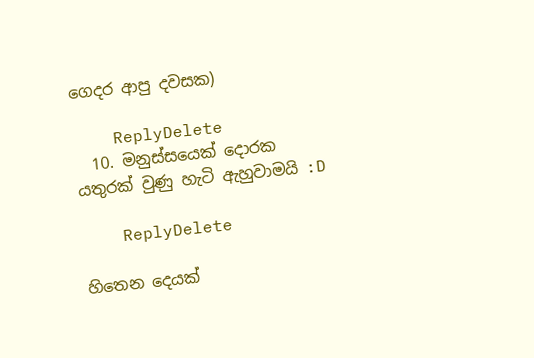ගෙදර ආපු දවසක)

    ReplyDelete
  10. මනුස්සයෙක් දොරක යතුරක් වුණු හැටි ඇහුවාමයි :D

    ReplyDelete

හිතෙන දෙයක්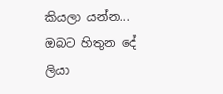කියලා යන්න... ඔබට හිතුන දේ ලියා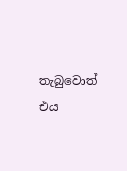තැබුවොත් එය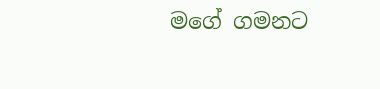මගේ ගමනට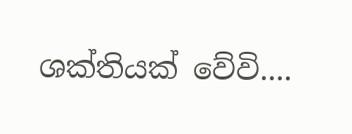ශක්තියක් වේවි....